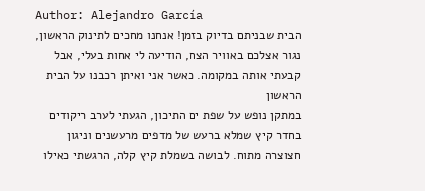Author: Alejandro García
הבית שבניתם בדיוק בזמן! אנחנו מחכים לתינוק הראשון, נגור אצלכם באוויר הצח, הודיעה לי אחות בעלי, אבל קבעתי אותה במקומה. כאשר אני ואיתן רכבנו על הבית הראשון
במתקן נופש על שפת ים התיכון, הגעתי לערב ריקודים בחדר קיץ שמלא ברעש של מדפים מרעשנים וניגון חצוצרה מתוח. לבושה בשמלת קיץ קלה, הרגשתי כאילו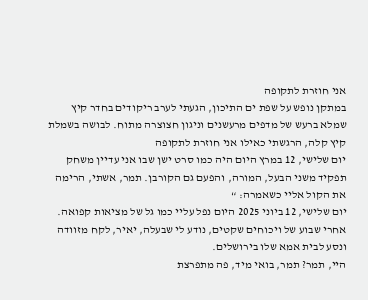אני חוזרת לתקופה
במתקן נופש על שפת ים התיכון, הגעתי לערב ריקודים בחדר קיץ שמלא ברעש של מדפים מרעשנים וניגון חצוצרה מתוח. לבושה בשמלת קיץ קלה, הרגשתי כאילו אני חוזרת לתקופה
יום שלישי, 12 במרץ היום היה כמו סרט ישן שבו אני עדיין משחק תפקיד משני הבעל, המורה, והפעם גם הקורבן. תמר, אשתי, הרימה את הקול אליי כשאמרה: “
יום שלישי, 12 ביוני 2025 היום נפל עליי כמו גל של מציאות קפואה. אחרי שבוע של ויכוחים שקטים, נודע לי שבעלה, יאיר, לקח מזוודה ונסע לבית אמא שלו בירושלים.
היי, תמר? תמר, בואי מיד, פה מתפרצת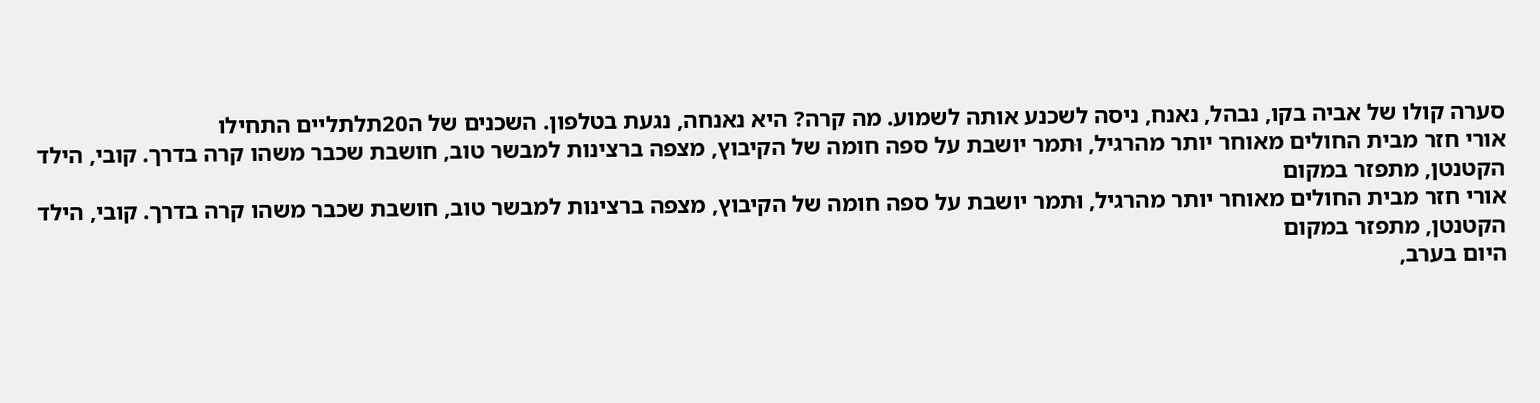סערה קולו של אביה בקו, נבהל, נאנח, ניסה לשכנע אותה לשמוע. מה קרה? היא נאנחה, נגעת בטלפון. השכנים של ה20תלתליים התחילו
אורי חזר מבית החולים מאוחר יותר מהרגיל, וּתמר יושבת על ספה חומה של הקיבוץ, מצפה ברצינות למבשר טוב, חושבת שכבר משהו קרה בדרך. קובי, הילד הקטנטן, מתפזר במקום
אורי חזר מבית החולים מאוחר יותר מהרגיל, וּתמר יושבת על ספה חומה של הקיבוץ, מצפה ברצינות למבשר טוב, חושבת שכבר משהו קרה בדרך. קובי, הילד הקטנטן, מתפזר במקום
היום בערב,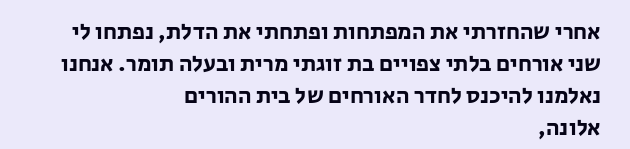אחרי שהחזרתי את המפתחות ופתחתי את הדלת, נפתחו לי שני אורחים בלתי צפויים בת זוגתי מרית ובעלה תומר. אנחנו נאלמנו להיכנס לחדר האורחים של בית ההורים
אלונה,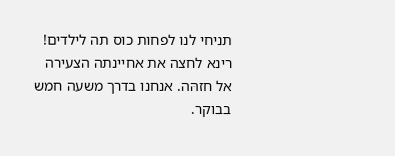תניחי לנו לפחות כוס תה לילדים! רינא לחצה את אחיינתה הצעירה אל חזהּה. אנחנו בדרך משעה חמש בבוקר.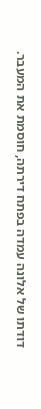דודתו של אלונה עמדה בפתח דירתה, חוסמת את המעבר.